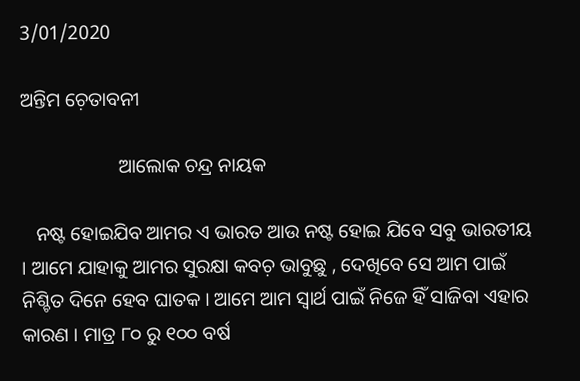3/01/2020

ଅନ୍ତିମ ଚ଼େତାବନୀ

                    ଆଲୋକ ଚନ୍ଦ୍ର ନାୟକ

   ନଷ୍ଟ ହୋଇଯିବ ଆମର ଏ ଭାରତ ଆଉ ନଷ୍ଟ ହୋଇ ଯିବେ ସବୁ ଭାରତୀୟ । ଆମେ ଯାହାକୁ ଆମର ସୁରକ୍ଷା କବଚ଼ ଭାବୁଛୁ , ଦେଖିବେ ସେ ଆମ ପାଇଁ ନିଶ୍ଚିତ ଦିନେ ହେବ ଘାତକ । ଆମେ ଆମ ସ୍ୱାର୍ଥ ପାଇଁ ନିଜେ ହିଁ ସାଜିବା ଏହାର କାରଣ । ମାତ୍ର ୮୦ ରୁ ୧୦୦ ବର୍ଷ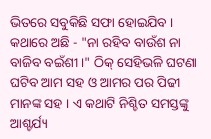ଭିତରେ ସବୁକିଛି ସଫା ହୋଇଯିବ । କଥାରେ ଅଛି - "ନା ରହିବ ବାଉଁଶ ନା ବାଜିବ ବଇଁଶୀ ।" ଠିକ୍ ସେହିଭଳି ଘଟଣା ଘଟିବ ଆମ ସହ ଓ ଆମର ପର ପିଢୀ ମାନଙ୍କ ସହ । ଏ କଥାଟି ନିଶ୍ଚିତ ସମସ୍ତଙ୍କୁ ଆଶ୍ଚର୍ଯ୍ୟ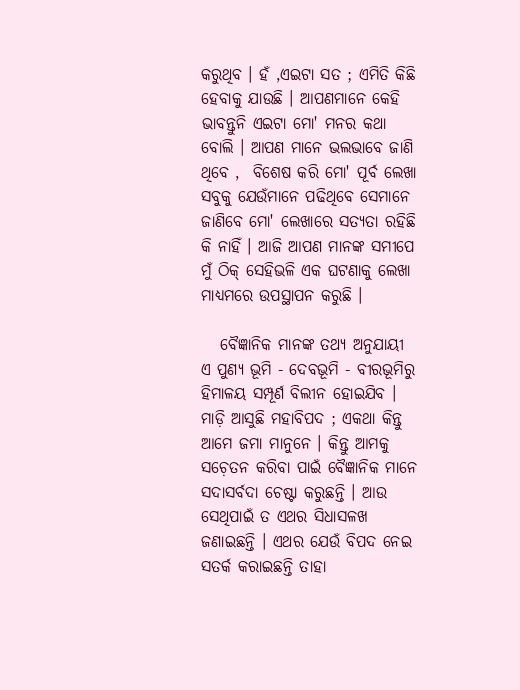କରୁଥିବ । ହଁ ,ଏଇଟା ସତ ; ଏମିତି କିଛି ହେବାକୁ ଯାଉଛି । ଆପଣମାନେ କେହି ଭାବନ୍ତୁନି ଏଇଟା ମୋ' ମନର କଥା ବୋଲି । ଆପଣ ମାନେ ଭଲଭାବେ ଜାଣି ଥିବେ ,  ବିଶେଷ କରି ମୋ' ପୂର୍ବ ଲେଖା ସବୁକୁ ଯେଉଁମାନେ ପଢିଥିବେ ସେମାନେ ଜାଣିବେ ମୋ' ଲେଖାରେ ସତ୍ୟତା ରହିଛି କି ନାହିଁ । ଆଜି ଆପଣ ମାନଙ୍କ ସମୀପେ ମୁଁ ଠିକ୍ ସେହିଭଳି ଏକ ଘଟଣାକୁ ଲେଖା ମାଧ୍ୟମରେ ଉପସ୍ଥାପନ କରୁଛି ।

   ବୈଜ୍ଞାନିକ ମାନଙ୍କ ତଥ୍ୟ ଅନୁଯାୟୀ ଏ ପୁଣ୍ୟ ଭୂମି - ଦେବଭୂମି - ବୀରଭୂମିରୁ ହିମାଳୟ ସମ୍ପୂର୍ଣ ବିଲୀନ ହୋଇଯିବ । ମାଡ଼ି ଆସୁଛି ମହାବିପଦ ; ଏକଥା କିନ୍ତୁ ଆମେ ଜମା ମାନୁନେ । କିନ୍ତୁ ଆମକୁ ସଚ଼େତନ କରିବା ପାଇଁ ବୈଜ୍ଞାନିକ ମାନେ ସଦାସର୍ବଦା ଚେଷ୍ଟା କରୁଛନ୍ତି । ଆଉ ସେଥିପାଇଁ ତ ଏଥର ସିଧାସଳଖ  ଜଣାଇଛନ୍ତି । ଏଥର ଯେଉଁ ବିପଦ ନେଇ ସତର୍କ କରାଇଛନ୍ତି ତାହା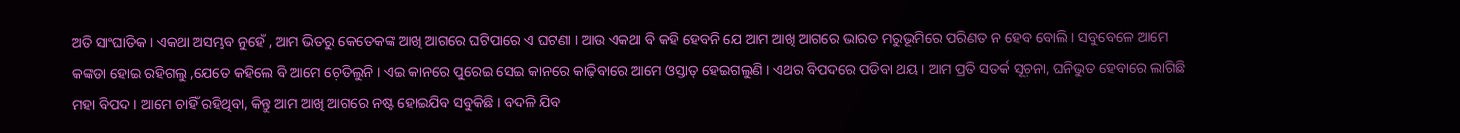ଅତି ସାଂଘାତିକ । ଏକଥା ଅସମ୍ଭବ ନୁହେଁ , ଆମ ଭିତରୁ କେତେକଙ୍କ ଆଖି ଆଗରେ ଘଟିପାରେ ଏ ଘଟଣା । ଆଉ ଏକଥା ବି କହି ହେବନି ଯେ ଆମ ଆଖି ଆଗରେ ଭାରତ ମରୁଭୂମିରେ ପରିଣତ ନ ହେବ ବୋଲି । ସବୁବେଳେ ଆମେ କଙ୍କଡା ହୋଇ ରହିଗଲୁ ,ଯେତେ କହିଲେ ବି ଆମେ ଚ଼େତିଲୁନି । ଏଇ କାନରେ ପୁରେଇ ସେଇ କାନରେ କାଢ଼ିବାରେ ଆମେ ଓସ୍ତାତ୍ ହେଇଗଲୁଣି । ଏଥର ବିପଦରେ ପଡିବା ଥୟ । ଆମ ପ୍ରତି ସତର୍କ ସୂଚ଼ନା, ଘନିଭୁତ ହେବାରେ ଲାଗିଛି ମହା ବିପଦ । ଆମେ ଚାହିଁ ରହିଥିବା, କିନ୍ତୁ ଆମ ଆଖି ଆଗରେ ନଷ୍ଟ ହୋଇଯିବ ସବୁକିଛି । ବଦଳି ଯିବ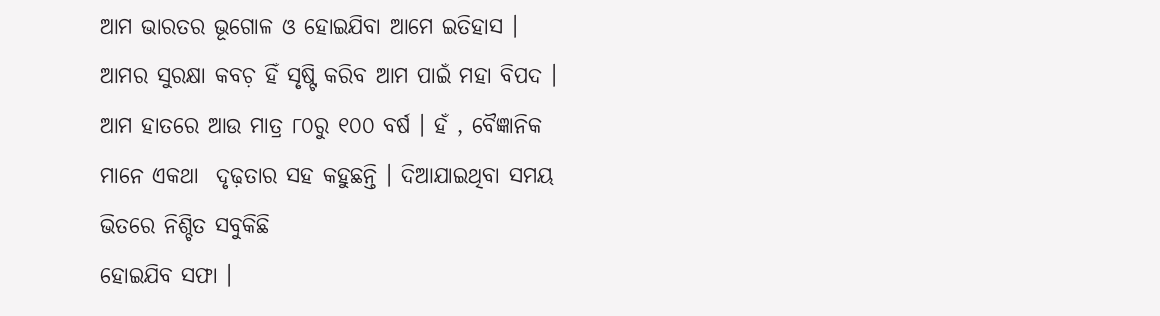ଆମ ଭାରତର ଭୂଗୋଳ ଓ ହୋଇଯିବା ଆମେ ଇତିହାସ । ଆମର ସୁରକ୍ଷା କବଚ଼ ହିଁ ସୃଷ୍ଟି କରିବ ଆମ ପାଇଁ ମହା ବିପଦ । ଆମ ହାତରେ ଆଉ ମାତ୍ର ୮୦ରୁ ୧୦୦ ବର୍ଷ । ହଁ , ବୈଜ୍ଞାନିକ ମାନେ ଏକଥା  ଦୃଢ଼ତାର ସହ କହୁଛନ୍ତି । ଦିଆଯାଇଥିବା ସମୟ ଭିତରେ ନିଶ୍ଚିତ ସବୁକିଛି
ହୋଇଯିବ ସଫା ।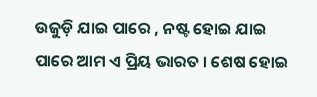ଉଜୁଡ଼ି ଯାଇ ପାରେ , ନଷ୍ଟ ହୋଇ ଯାଇ ପାରେ ଆମ ଏ ପ୍ରିୟ ଭାରତ । ଶେଷ ହୋଇ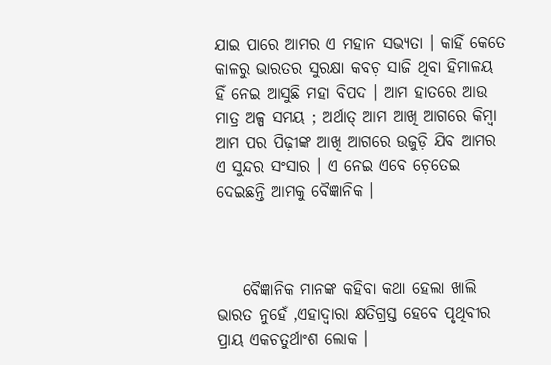ଯାଇ ପାରେ ଆମର ଏ ମହାନ ସଭ୍ୟତା । କାହିଁ କେତେ କାଳରୁ ଭାରତର ସୁରକ୍ଷା କବଚ଼ ସାଜି ଥିବା ହିମାଳୟ ହିଁ ନେଇ ଆସୁଛି ମହା ବିପଦ । ଆମ ହାତରେ ଆଉ ମାତ୍ର ଅଳ୍ପ ସମୟ ; ଅର୍ଥାତ୍ ଆମ ଆଖି ଆଗରେ କିମ୍ବା ଆମ ପର ପିଢ଼ୀଙ୍କ ଆଖି ଆଗରେ ଉଜୁଡ଼ି ଯିବ ଆମର ଏ ସୁନ୍ଦର ସଂସାର । ଏ ନେଇ ଏବେ ଚ଼େତେଇ ଦେଇଛନ୍ତି ଆମକୁ ବୈଜ୍ଞାନିକ ।



    ବୈଜ୍ଞାନିକ ମାନଙ୍କ କହିବା କଥା ହେଲା ଖାଲି ଭାରତ ନୁହେଁ ,ଏହାଦ୍ୱାରା କ୍ଷତିଗ୍ରସ୍ତ ହେବେ ପୃଥିବୀର ପ୍ରାୟ ଏକଚତୁର୍ଥାଂଶ ଲୋକ ।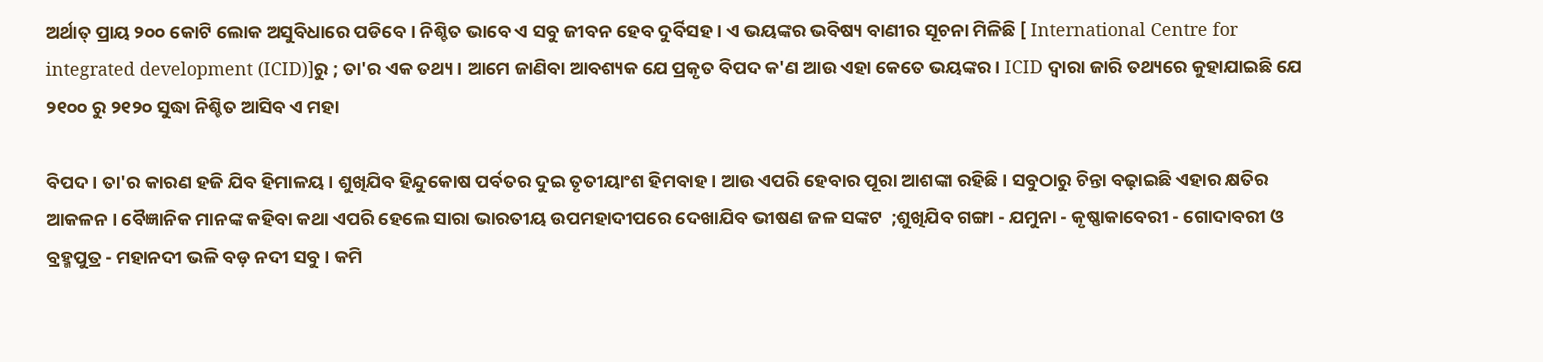ଅର୍ଥାତ୍ ପ୍ରାୟ ୨୦୦ କୋଟି ଲୋକ ଅସୁବିଧାରେ ପଡିବେ । ନିଶ୍ଚିତ ଭାବେ ଏ ସବୁ ଜୀବନ ହେବ ଦୁର୍ବିସହ । ଏ ଭୟଙ୍କର ଭବିଷ୍ୟ ବାଣୀର ସୂଚନା ମିଳିଛି [ International Centre for integrated development (ICID)]ରୁ ; ତା'ର ଏକ ତଥ୍ୟ । ଆମେ ଜାଣିବା ଆବଶ୍ୟକ ଯେ ପ୍ରକୃତ ବିପଦ କ'ଣ ଆଉ ଏହା କେତେ ଭୟଙ୍କର । ICID ଦ୍ୱାରା ଜାରି ତଥ୍ୟରେ କୁହାଯାଇଛି ଯେ ୨୧୦୦ ରୁ ୨୧୨୦ ସୁଦ୍ଧା ନିଶ୍ଚିତ ଆସିବ ଏ ମହା

ବିପଦ । ତା'ର କାରଣ ହଜି ଯିବ ହିମାଳୟ । ଶୁଖିଯିବ ହିନ୍ଦୁକୋଷ ପର୍ବତର ଦୁଇ ତୃତୀୟାଂଶ ହିମବାହ । ଆଉ ଏପରି ହେବାର ପୂରା ଆଶଙ୍କା ରହିଛି । ସବୁଠାରୁ ଚିନ୍ତା ବଢ଼ାଇଛି ଏହାର କ୍ଷତିର ଆକଳନ । ବୈଜ୍ଞାନିକ ମାନଙ୍କ କହିବା କଥା ଏପରି ହେଲେ ସାରା ଭାରତୀୟ ଉପମହାଦୀପରେ ଦେଖାଯିବ ଭୀଷଣ ଜଳ ସଙ୍କଟ  ;ଶୁଖିଯିବ ଗଙ୍ଗା - ଯମୁନା - କୃଷ୍ଣାକାବେରୀ - ଗୋଦାବରୀ ଓ ବ୍ରହ୍ମପୁତ୍ର - ମହାନଦୀ ଭଳି ବଡ଼ ନଦୀ ସବୁ । କମି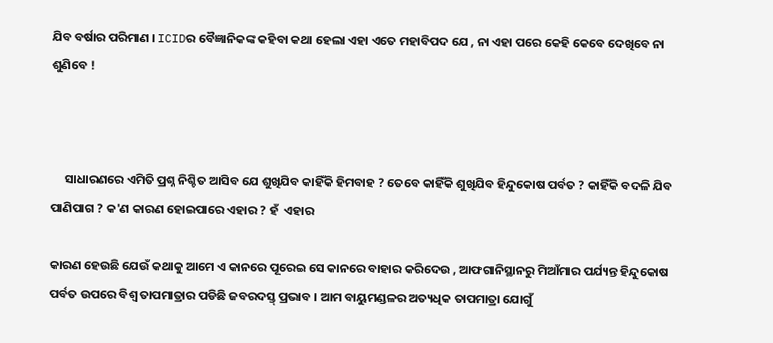ଯିବ ବର୍ଷାର ପରିମାଣ । ICIDର ବୈଜ୍ଞାନିକଙ୍କ କହିବା କଥା ହେଲା ଏହା ଏତେ ମହାବିପଦ ଯେ , ନା ଏହା ପରେ କେହି କେବେ ଦେଖିବେ ନା ଶୁଣିବେ !



     ସାଧାରଣରେ ଏମିତି ପ୍ରଶ୍ନ ନିଶ୍ଚିତ ଆସିବ ଯେ ଶୁଖିଯିବ କାହିଁକି ହିମବାହ ? ତେବେ କାହିଁକି ଶୁଖିଯିବ ହିନ୍ଦୁକୋଷ ପର୍ବତ ? କାହିଁକି ବଦଳି ଯିବ ପାଣିପାଗ ? କ'ଣ କାରଣ ହୋଇପାରେ ଏହାର ? ହଁ  ଏହାର

କାରଣ ହେଉଛି ଯେଉଁ କଥାକୁ ଆମେ ଏ କାନରେ ପୂରେଇ ସେ କାନରେ ବାହାର କରିଦେଉ , ଆଫଗାନିସ୍ଥାନରୁ ମିଆଁମାର ପର୍ଯ୍ୟନ୍ତ ହିନ୍ଦୁକୋଷ ପର୍ବତ ଉପରେ ବିଶ୍ବ ତାପମାତ୍ରାର ପଡିଛି ଜବରଦସ୍ତ୍‌ ପ୍ରଭାବ । ଆମ ବାୟୁମଣ୍ଡଳର ଅତ୍ୟଧିକ ତାପମାତ୍ରା ଯୋଗୁଁ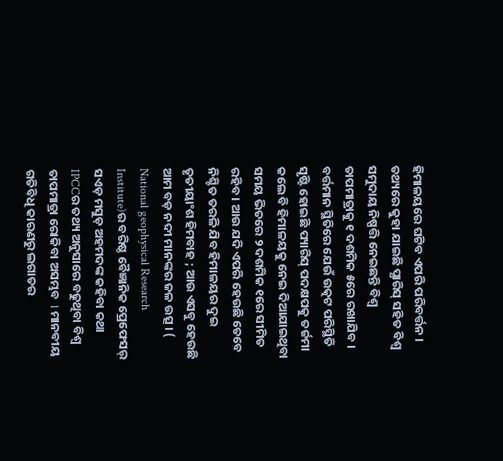ହିମାଳୟରେ ଘଟିବ ଏପରି ପରିବର୍ତ୍ତନ । ତଥ୍ୟରେ କୁହା ଯାଇଛି ପ୍ଯାରିସ୍‌ ସହିତ ବିଶ୍ବ ସମୁଦାୟ ନିଷ୍ପତ୍ତି ନେଇଛନ୍ତି ବିଶ୍ବ ତାପମାତ୍ରାକୁ ୧ ଦଶମିକ ୫ରେ ରଖାଯିବ । ବର୍ତ୍ତମାନ ସ୍ଥିତିରେ ଯେଉଁ ଉତ୍କଟ ପରିସ୍ଥିତି ସୃଷ୍ଟି ହୋଇଛି ପ୍ୟାରିସ୍ ପଦକ୍ଷପକୁ ତର୍ଜମା କଲେ ବି ହିମାଳୟକୁ ନେଇ ଦିଆଯାଇଥିବା ସମୟ ଭିତରେ ୨ ଦଶମିକ ୧ରେ ସୀମିତ ରହିବ । ଆଉ ଯଦି ଏପରି ହେଉଛି ତେବେ ନିଶ୍ଚିତ ତରଳି ଯିବ ହିମାଳୟର ଦୁଇ ତୃତୀୟାଂଶ ହିମବାହ ; ଆଉ ଏସବୁ ହେଉଛି ଆମ ବଡ଼ ନଦୀ ମାନଙ୍କର ଜଳ ଉତ୍ସ । ( National geophysical Research Institute)ର ବରିଷ୍ଠ ବୈଜ୍ଞାନିକ ପ୍ରେଫେସର୍ ସଏଡ଼ ମସୁଡ଼ ଅହମଦଙ୍କ କହିବା କଥା IPCCର ତଥ୍ୟ ଅନୁସାରେ ବଢୁଥିବା ବିଶ୍ବ ତାପମାତ୍ରା ରୋକିବା ଅସମ୍ଭବ  l ମାନବୀୟ ଗତିବିଧି କାରଣରୁ ଲଗାତର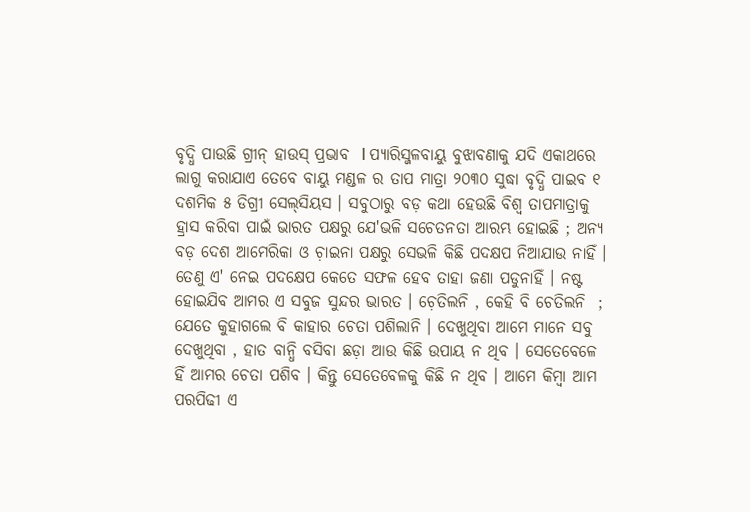ବୃଦ୍ଧି ପାଉଛି ଗ୍ରୀନ୍ ହାଉସ୍ ପ୍ରଭାବ  l ପ୍ୟାରିସ୍ଜଳବାୟୁ ବୁଝାବଣାକୁ ଯଦି ଏକାଥରେ ଲାଗୁ କରାଯାଏ ତେବେ ବାୟୁ ମଣ୍ଡଳ ର ତାପ ମାତ୍ରା ୨୦୩୦ ସୁଦ୍ଧା ବୃଦ୍ଧି ପାଇବ ୧ ଦଶମିକ ୫ ଡିଗ୍ରୀ ସେଲ୍‌ସିୟସ । ସବୁଠାରୁ ବଡ଼ କଥା ହେଉଛି ବିଶ୍ବ ତାପମାତ୍ରାକୁ ହ୍ରାସ କରିବା ପାଇଁ ଭାରତ ପକ୍ଷରୁ ଯେ'ଭଳି ସଚେତନତା ଆରମ୍ଭ ହୋଇଛି ; ଅନ୍ୟ ବଡ଼ ଦେଶ ଆମେରିକା ଓ ଚ଼ାଇନା ପକ୍ଷରୁ ସେଭଳି କିଛି ପଦକ୍ଷପ ନିଆଯାଉ ନାହିଁ । ତେଣୁ ଏ' ନେଇ ପଦକ୍ଷେପ କେତେ ସଫଳ ହେବ ତାହା ଜଣା ପଡୁନାହିଁ । ନଷ୍ଟ ହୋଇଯିବ ଆମର ଏ ସବୁଜ ସୁନ୍ଦର ଭାରତ । ଚ଼େତିଲନି , କେହି ବି ଚେତିଲନି  ; ଯେତେ କୁହାଗଲେ ବି କାହାର ଚେତା ପଶିଲାନି । ଦେଖୁଥିବା ଆମେ ମାନେ ସବୁ ଦେଖୁଥିବା , ହାତ ବାନ୍ଧି ବସିବା ଛଡ଼ା ଆଉ କିଛି ଉପାୟ ନ ଥିବ । ସେତେବେଳେ ହିଁ ଆମର ଚେତା ପଶିବ । କିନ୍ତୁ ସେତେବେଳକୁ କିଛି ନ ଥିବ । ଆମେ କିମ୍ବା ଆମ ପରପିଢୀ ଏ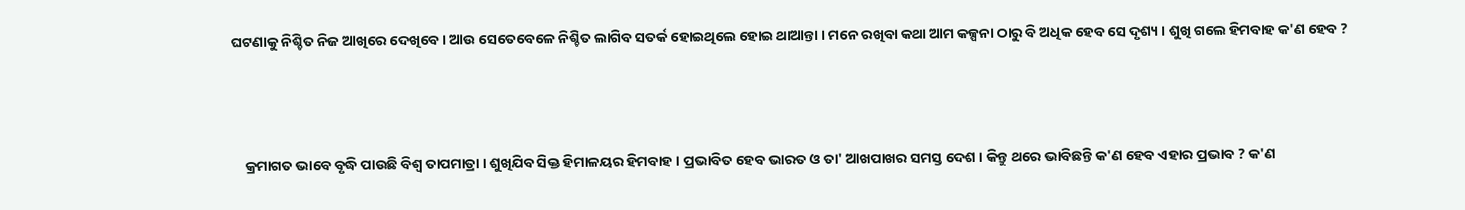ଘଟଣାକୁ ନିଶ୍ଚିତ ନିଜ ଆଖିରେ ଦେଖିବେ । ଆଉ ସେତେବେଳେ ନିଶ୍ଚିତ ଲାଗିବ ସତର୍କ ହୋଇଥିଲେ ହୋଇ ଥାଆନ୍ତା । ମନେ ରଖିବା କଥା ଆମ କଳ୍ପନା ଠାରୁ ବି ଅଧିକ ହେବ ସେ ଦୃଶ୍ୟ । ଶୁଖି ଗଲେ ହିମବାହ କ'ଣ ହେବ ?



    କ୍ରମାଗତ ଭାବେ ବୃଦ୍ଧି ପାଉଛି ବିଶ୍ବ ତାପମାତ୍ରା । ଶୁଖିଯିବ ସିକ୍ତ ହିମାଳୟର ହିମବାହ । ପ୍ରଭାବିତ ହେବ ଭାରତ ଓ ତା' ଆଖପାଖର ସମସ୍ତ ଦେଶ । କିନ୍ତୁ ଥରେ ଭାବିଛନ୍ତି କ'ଣ ହେବ ଏହାର ପ୍ରଭାବ ? କ'ଣ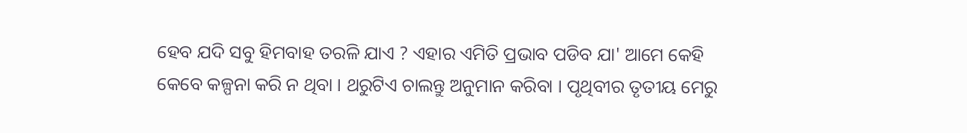ହେବ ଯଦି ସବୁ ହିମବାହ ତରଳି ଯାଏ ? ଏହାର ଏମିତି ପ୍ରଭାବ ପଡିବ ଯା' ଆମେ କେହି କେବେ କଳ୍ପନା କରି ନ ଥିବା । ଥରୁଟିଏ ଚାଲନ୍ତୁ ଅନୁମାନ କରିବା । ପୃଥିବୀର ତୃତୀୟ ମେରୁ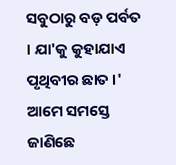ସବୁଠାରୁ ବଡ଼ ପର୍ବତ । ଯା'କୁ କୁହାଯାଏ ପୃଥିବୀର ଛାତ ।' ଆମେ ସମସ୍ତେ ଜାଣିଛେ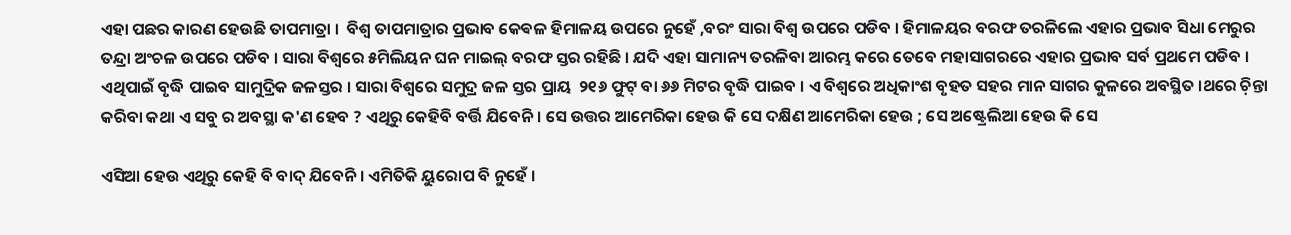ଏହା ପଛର କାରଣ ହେଉଛି ତାପମାତ୍ରା ।  ବିଶ୍ବ ତାପମାତ୍ରାର ପ୍ରଭାବ କେଵଳ ହିମାଳୟ ଉପରେ ନୁହେଁ ,ବରଂ ସାରା ବିଶ୍ବ ଉପରେ ପଡିବ । ହିମାଳୟର ବରଫ ତରଳିଲେ ଏହାର ପ୍ରଭାବ ସିଧା ମେରୁର ତନ୍ଦ୍ରା ଅଂଚଳ ଉପରେ ପଡିବ । ସାରା ବିଶ୍ବରେ ୫ମିଲିୟନ ଘନ ମାଇଲ୍ ବରଫ ସ୍ତର ରହିଛି । ଯଦି ଏହା ସାମାନ୍ୟ ତରଳିବା ଆରମ୍ଭ କରେ ତେବେ ମହାସାଗରରେ ଏହାର ପ୍ରଭାବ ସର୍ବ ପ୍ରଥମେ ପଡିବ । ଏଥିପାଇଁ ବୃଦ୍ଧି ପାଇବ ସାମୁଦ୍ରିକ ଜଳସ୍ତର । ସାରା ବିଶ୍ବରେ ସମୁଦ୍ର ଜଳ ସ୍ତର ପ୍ରାୟ  ୨୧୬ ଫୁଟ୍ ବା ୬୬ ମିଟର ବୃଦ୍ଧି ପାଇବ । ଏ ବିଶ୍ବରେ ଅଧିକାଂଶ ବୃହତ ସହର ମାନ ସାଗର କୁଳରେ ଅବସ୍ଥିତ ।ଥରେ ଚ଼ିନ୍ତା କରିବା କଥା ଏ ସବୁ ର ଅବସ୍ଥା କ'ଣ ହେବ ? ଏଥିରୁ କେହିବି ବର୍ତ୍ତି ଯିବେନି। ସେ ଉତ୍ତର ଆମେରିକା ହେଉ କି ସେ ଦକ୍ଷିଣ ଆମେରିକା ହେଉ ; ସେ ଅଷ୍ଟ୍ରେଲିଆ ହେଉ କି ସେ

ଏସିଆ ହେଉ ଏଥିରୁ କେହି ବି ବାଦ୍‌ ଯିବେନି । ଏମିତିକି ୟୁରୋପ ବି ନୁହେଁ ।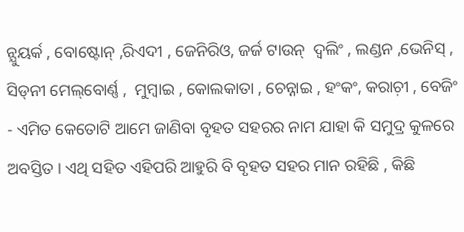ନ୍ଯୁୟର୍କ , ବୋଷ୍ଟୋନ୍ ,ରିଏଦୀ , ଜେନିରିଓ, ଜର୍ଜ ଟାଉନ୍  ଦ୍ଵଲିଂ , ଲଣ୍ଡନ ,ଭେନିସ୍‌ ,  ସିଡ୍‌ନୀ ମେଲ୍‌ବୋର୍ଣ୍ଣ ,  ମୁମ୍ବାଇ , କୋଲକାତା , ଚେନ୍ନାଇ , ହଂକଂ, କରାଚ଼ୀ , ବେଜିଂ - ଏମିତ କେତୋଟି ଆମେ ଜାଣିବା ବୃହତ ସହରର ନାମ ଯାହା କି ସମୁଦ୍ର କୁଳରେ ଅବସ୍ତିତ । ଏଥି ସହିତ ଏହିପରି ଆହୁରି ବି ବୃହତ ସହର ମାନ ରହିଛି , କିଛି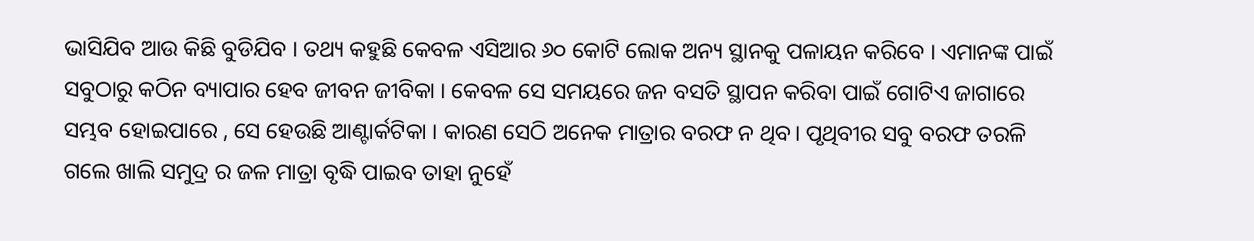ଭାସିଯିବ ଆଉ କିଛି ବୁଡିଯିବ । ତଥ୍ୟ କହୁଛି କେବଳ ଏସିଆର ୬୦ କୋଟି ଲୋକ ଅନ୍ୟ ସ୍ଥାନକୁ ପଳାୟନ କରିବେ । ଏମାନଙ୍କ ପାଇଁ ସବୁଠାରୁ କଠିନ ବ୍ୟାପାର ହେବ ଜୀବନ ଜୀବିକା । କେବଳ ସେ ସମୟରେ ଜନ ବସତି ସ୍ଥାପନ କରିବା ପାଇଁ ଗୋଟିଏ ଜାଗାରେ ସମ୍ଭବ ହୋଇପାରେ , ସେ ହେଉଛି ଆଣ୍ଟାର୍କଟିକା । କାରଣ ସେଠି ଅନେକ ମାତ୍ରାର ବରଫ ନ ଥିବ। ପୃଥିବୀର ସବୁ ବରଫ ତରଳି ଗଲେ ଖାଲି ସମୁଦ୍ର ର ଜଳ ମାତ୍ରା ବୃଦ୍ଧି ପାଇବ ତାହା ନୁହେଁ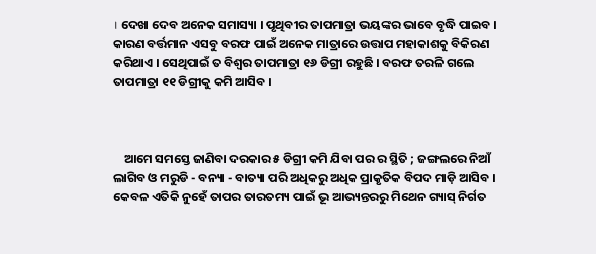। ଦେଖା ଦେବ ଅନେକ ସମାସ୍ୟା । ପୃଥିବୀର ତାପମାତ୍ରା ଭୟଙ୍କର ଭାବେ ବୃଦ୍ଧି ପାଇବ । କାରଣ ବର୍ତ୍ତମାନ ଏସବୁ ବରଫ ପାଇଁ ଅନେକ ମାତ୍ରାରେ ଉତ୍ତାପ ମହାକାଶକୁ ବିକିରଣ କରିଥାଏ । ସେଥିପାଇଁ ତ ବିଶ୍ବର ତାପମାତ୍ରା ୧୬ ଡିଗ୍ରୀ ରହୁଛି । ବରଫ ତରଳି ଗଲେ ତାପମାତ୍ରା ୧୧ ଡିଗ୍ରୀକୁ କମି ଆସିବ ।



    ଆମେ ସମସ୍ତେ ଜାଣିବା ଦରକାର ୫ ଡିଗ୍ରୀ କମି ଯିବା ପର ର ସ୍ଥିତି ; ଜଙ୍ଗଲରେ ନିଆଁ ଲାଗିବ ଓ ମରୁଡି - ବନ୍ୟା - ବାତ୍ୟା ପରି ଅଧିକରୁ ଅଧିକ ପ୍ରାକୃତିକ ବିପଦ ମାଡ଼ି ଆସିବ । କେବଳ ଏତିକି ନୁହେଁ ତାପର ତାରତମ୍ୟ ପାଇଁ ଭୂ ଆଭ୍ୟନ୍ତରରୁ ମିଥେନ ଗ୍ୟାସ୍ ନିର୍ଗତ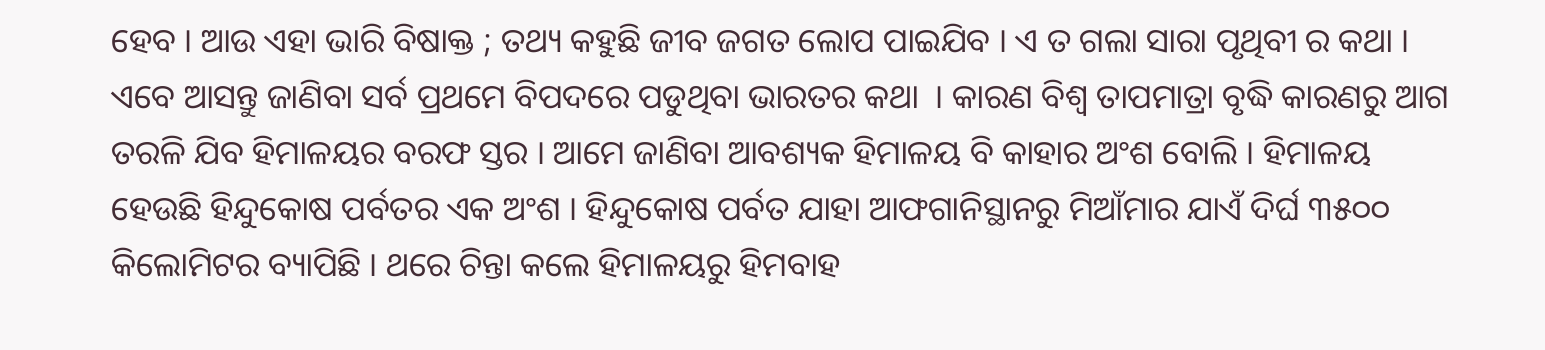ହେବ । ଆଉ ଏହା ଭାରି ବିଷାକ୍ତ ; ତଥ୍ୟ କହୁଛି ଜୀବ ଜଗତ ଲୋପ ପାଇଯିବ । ଏ ତ ଗଲା ସାରା ପୃଥିବୀ ର କଥା । ଏବେ ଆସନ୍ତୁ ଜାଣିବା ସର୍ବ ପ୍ରଥମେ ବିପଦରେ ପଡୁଥିବା ଭାରତର କଥା  । କାରଣ ବିଶ୍ବ ତାପମାତ୍ରା ବୃଦ୍ଧି କାରଣରୁ ଆଗ ତରଳି ଯିବ ହିମାଳୟର ବରଫ ସ୍ତର । ଆମେ ଜାଣିବା ଆବଶ୍ୟକ ହିମାଳୟ ବି କାହାର ଅଂଶ ବୋଲି । ହିମାଳୟ ହେଉଛି ହିନ୍ଦୁକୋଷ ପର୍ବତର ଏକ ଅଂଶ । ହିନ୍ଦୁକୋଷ ପର୍ବତ ଯାହା ଆଫଗାନିସ୍ଥାନରୁ ମିଆଁମାର ଯାଏଁ ଦିର୍ଘ ୩୫୦୦ କିଲୋମିଟର ବ୍ୟାପିଛି । ଥରେ ଚିନ୍ତା କଲେ ହିମାଳୟରୁ ହିମବାହ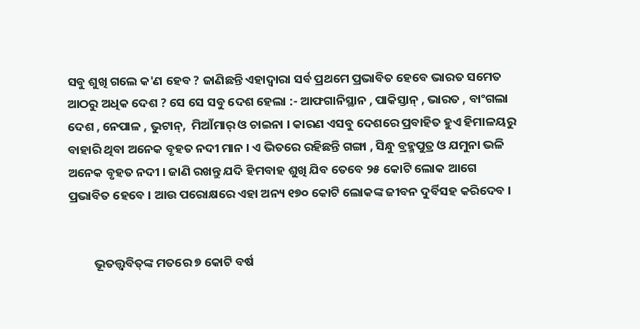ସବୁ ଶୁଖି ଗଲେ କ'ଣ ହେବ ? ଜାଣିଛନ୍ତି ଏହାଦ୍ୱାରା ସର୍ବ ପ୍ରଥମେ ପ୍ରଭାବିତ ହେବେ ଭାରତ ସମେତ ଆଠରୁ ଅଧିକ ଦେଶ ? ସେ ସେ ସବୁ ଦେଶ ହେଲା :- ଆଫଗାନିସ୍ଥାନ , ପାକିସ୍ତାନ୍ , ଭାରତ , ବାଂଗଲା ଦେଶ , ନେପାଳ , ଭୁଟାନ୍,  ମିଆଁମାର୍ ଓ ଚାଇନା । କାରଣ ଏସବୁ ଦେଶରେ ପ୍ରବାହିତ ହୁଏ ହିମାଳୟରୁ ବାହାରି ଥିବା ଅନେକ ବୃହତ ନଦୀ ମାନ । ଏ ଭିତରେ ରହିଛନ୍ତି ଗଙ୍ଗା , ସିନ୍ଧୁ ବ୍ରହ୍ମପୁତ୍ର ଓ ଯମୁନା ଭଳି ଅନେକ ବୃହତ ନଦୀ । ଜାଣି ରଖନ୍ତୁ ଯଦି ହିମବାହ ଶୁଖି ଯିବ ତେବେ ୨୫ କୋଟି ଲୋକ ଆଗେ ପ୍ରଭାବିତ ହେବେ । ଆଉ ପରୋକ୍ଷରେ ଏହା ଅନ୍ୟ ୧୭୦ କୋଟି ଲୋକଙ୍କ ଜୀବନ ଦୁର୍ବିସହ କରିଦେବ ।


         ଭୂତତ୍ତ୍ୱବିତ୍‌ଙ୍କ ମତରେ ୭ କୋଟି ବର୍ଷ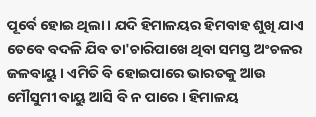ପୂର୍ବେ ହୋଇ ଥିଲା । ଯଦି ହିମାଳୟର ହିମବାହ ଶୁଖି ଯାଏ ତେବେ ବଦଳି ଯିବ ତା'ଚାରିପାଖେ ଥିବା ସମସ୍ତ ଅଂଚଳର ଜଳବାୟୁ । ଏମିତି ବି ହୋଇପାରେ ଭାରତକୁ ଆଉ ମୌସୁମୀ ବାୟୁ ଆସି ବି ନ ପାରେ । ହିମାଳୟ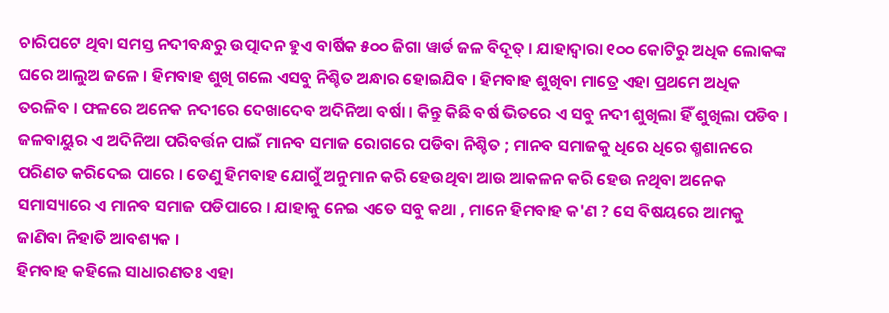ଚାରିପଟେ ଥିବା ସମସ୍ତ ନଦୀବନ୍ଧରୁ ଉତ୍ପାଦନ ହୁଏ ବାର୍ଷିକ ୫୦୦ ଜିଗା ୱାର୍ଡ ଜଳ ବିଦୂତ୍ । ଯାହାଦ୍ୱାରା ୧୦୦ କୋଟିରୁ ଅଧିକ ଲୋକଙ୍କ ଘରେ ଆଲୁଅ ଜଳେ । ହିମବାହ ଶୁଖି ଗଲେ ଏସବୁ ନିଶ୍ଚିତ ଅନ୍ଧାର ହୋଇଯିବ । ହିମବାହ ଶୁଖିବା ମାତ୍ରେ ଏହା ପ୍ରଥମେ ଅଧିକ ତରଳିବ । ଫଳରେ ଅନେକ ନଦୀରେ ଦେଖାଦେବ ଅଦିନିଆ ବର୍ଷା । କିନ୍ତୁ କିଛି ବର୍ଷ ଭିତରେ ଏ ସବୁ ନଦୀ ଶୁଖିଲା ହିଁ ଶୁଖିଲା ପଡିବ । ଜଳବାୟୁର ଏ ଅଦିନିଆ ପରିବର୍ତ୍ତନ ପାଇଁ ମାନବ ସମାଜ ରୋଗରେ ପଡିବା ନିଶ୍ଚିତ ; ମାନବ ସମାଜକୁ ଧିରେ ଧିରେ ଶ୍ମଶାନରେ ପରିଣତ କରିଦେଇ ପାରେ । ତେଣୁ ହିମବାହ ଯୋଗୁଁ ଅନୁମାନ କରି ହେଉଥିବା ଆଉ ଆକଳନ କରି ହେଉ ନଥିବା ଅନେକ ସମାସ୍ୟାରେ ଏ ମାନବ ସମାଜ ପଡିପାରେ । ଯାହାକୁ ନେଇ ଏତେ ସବୁ କଥା , ମାନେ ହିମବାହ କ'ଣ ? ସେ ବିଷୟରେ ଆମକୁ ଜାଣିବା ନିହାତି ଆବଶ୍ୟକ ।
ହିମବାହ କହିଲେ ସାଧାରଣତଃ ଏହା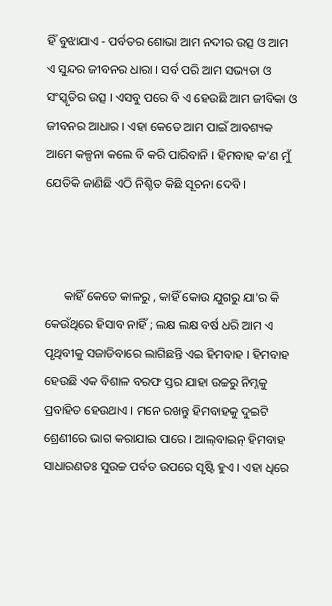ହିଁ ବୁଝାଯାଏ - ପର୍ବତର ଶୋଭା ଆମ ନଦୀର ଉତ୍ସ ଓ ଆମ ଏ ସୁନ୍ଦର ଜୀବନର ଧାରା । ସର୍ବ ପରି ଆମ ସଭ୍ୟତା ଓ ସଂସ୍କୃତିର ଉତ୍ସ । ଏସବୁ ପରେ ବି ଏ ହେଉଛି ଆମ ଜୀବିକା ଓ ଜୀବନର ଆଧାର । ଏହା କେତେ ଆମ ପାଇଁ ଆବଶ୍ୟକ ଆମେ କଳ୍ପନା କଲେ ବି କରି ପାରିବାନି । ହିମବାହ କ'ଣ ମୁଁ ଯେତିକି ଜାଣିଛି ଏଠି ନିଶ୍ଚିତ କିଛି ସୂଚନା ଦେବି ।



      କାହିଁ କେତେ କାଳରୁ , କାହିଁ କୋଉ ଯୁଗରୁ ଯା'ର କି କେଉଁଥିରେ ହିସାବ ନାହିଁ ; ଲକ୍ଷ ଲକ୍ଷ ବର୍ଷ ଧରି ଆମ ଏ ପୃଥିବୀକୁ ସଜାଡିବାରେ ଲାଗିଛନ୍ତି ଏଇ ହିମବାହ । ହିମବାହ ହେଉଛି ଏକ ବିଶାଳ ବରଫ ସ୍ତର ଯାହା ଉଚ୍ଚରୁ ନିମ୍ନକୁ ପ୍ରବାହିତ ହେଉଥାଏ । ମନେ ରଖନ୍ତୁ ହିମବାହକୁ ଦୁଇଟି ଶ୍ରେଣୀରେ ଭାଗ କରାଯାଇ ପାରେ । ଆଲ୍‌ବାଇନ୍ ହିମବାହ ସାଧାରଣତଃ ସୁଉଚ୍ଚ ପର୍ବତ ଉପରେ ସୃଷ୍ଟି ହୁଏ । ଏହା ଧିରେ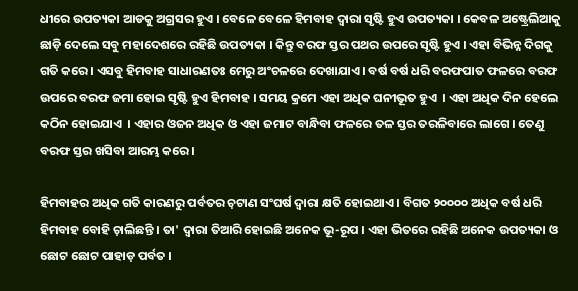ଧୀରେ ଉପତ୍ୟକା ଆଡକୁ ଅଗ୍ରସର ହୁଏ । ବେଳେ ବେଳେ ହିମବାହ ଦ୍ୱାରା ସୃଷ୍ଟି ହୁଏ ଉପତ୍ୟକା । କେବଳ ଅଷ୍ଟ୍ରେଲିଆକୁ ଛାଡ଼ି ଦେଲେ ସବୁ ମହାଦେଶରେ ରହିଛି ଉପତ୍ୟକା । କିନ୍ତୁ ବରଫ ସ୍ତର ପଥର ଉପରେ ସୃଷ୍ଟି ହୁଏ । ଏହା ବିଭିନ୍ନ ଦିଗକୁ ଗତି କରେ । ଏସବୁ ହିମବାହ ସାଧାରଣତଃ ମେରୁ ଅଂଚଳରେ ଦେଖାଯାଏ । ବର୍ଷ ବର୍ଷ ଧରି ବରଫପାତ ଫଳରେ ବରଫ ଉପରେ ବରଫ ଜମା ହୋଇ ସୃଷ୍ଟି ହୁଏ ହିମବାହ । ସମୟ କ୍ରମେ ଏହା ଅଧିକ ଘନୀଭୂତ ହୁଏ  । ଏହା ଅଧିକ ଦିନ ହେଲେ କଠିନ ହୋଇଯାଏ  । ଏହାର ଓଜନ ଅଧିକ ଓ ଏହା ଜମାଟ ବାନ୍ଧିବା ଫଳରେ ତଳ ସ୍ତର ତରଳିବାରେ ଲାଗେ । ତେଣୁ ବରଫ ସ୍ତର ଖସିବା ଆରମ୍ଭ କରେ ।

ହିମବାହର ଅଧିକ ଗତି କାରଣରୁ ପର୍ବତର ଚ଼ଟାଣ ସଂଘର୍ଷ ଦ୍ୱାରା କ୍ଷତି ହୋଇଥାଏ । ବିଗତ ୨୦୦୦୦ ଅଧିକ ବର୍ଷ ଧରି ହିମବାହ ବୋହି ଚ଼ାଲିଛନ୍ତି । ତା' ଦ୍ୱାରା ତିଆରି ହୋଇଛି ଅନେକ ଭୂ-ରୂପ । ଏହା ଭିତରେ ରହିଛି ଅନେକ ଉପତ୍ୟକା ଓ ଛୋଟ ଛୋଟ ପାହାଡ଼ ପର୍ବତ ।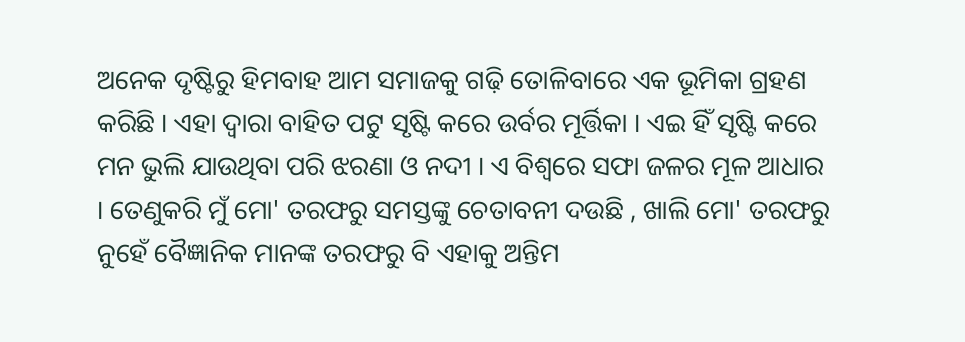ଅନେକ ଦୃଷ୍ଟିରୁ ହିମବାହ ଆମ ସମାଜକୁ ଗଢ଼ି ତୋଳିବାରେ ଏକ ଭୂମିକା ଗ୍ରହଣ କରିଛି । ଏହା ଦ୍ୱାରା ବାହିତ ପଟୁ ସୃଷ୍ଟି କରେ ଉର୍ବର ମୂର୍ତ୍ତିକା । ଏଇ ହିଁ ସୃଷ୍ଟି କରେ ମନ ଭୁଲି ଯାଉଥିବା ପରି ଝରଣା ଓ ନଦୀ । ଏ ବିଶ୍ବରେ ସଫା ଜଳର ମୂଳ ଆଧାର । ତେଣୁକରି ମୁଁ ମୋ' ତରଫରୁ ସମସ୍ତଙ୍କୁ ଚେତାବନୀ ଦଉଛି , ଖାଲି ମୋ' ତରଫରୁ ନୁହେଁ ବୈଜ୍ଞାନିକ ମାନଙ୍କ ତରଫରୁ ବି ଏହାକୁ ଅନ୍ତିମ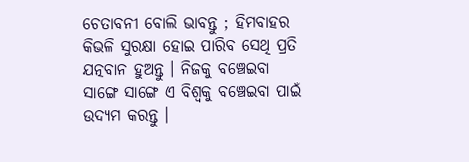ଚେତାବନୀ ବୋଲି ଭାବନ୍ତୁ ; ହିମବାହର କିଭଳି ସୁରକ୍ଷା ହୋଇ ପାରିବ ସେଥି ପ୍ରତି ଯତ୍ନବାନ ହୁଅନ୍ତୁ । ନିଜକୁ ବଞ୍ଚେଇବା ସାଙ୍ଗେ ସାଙ୍ଗେ ଏ ବିଶ୍ବକୁ ବଞ୍ଚେଇବା ପାଇଁ ଉଦ୍ୟମ କରନ୍ତୁ ।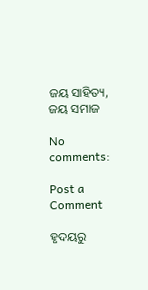ଜୟ ସାହିତ୍ୟ, ଜୟ ସମାଜ

No comments:

Post a Comment

ହୃଦୟରୁ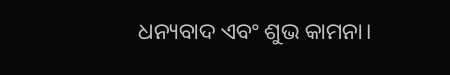ଧନ୍ୟବାଦ ଏବଂ ଶୁଭ କାମନା।